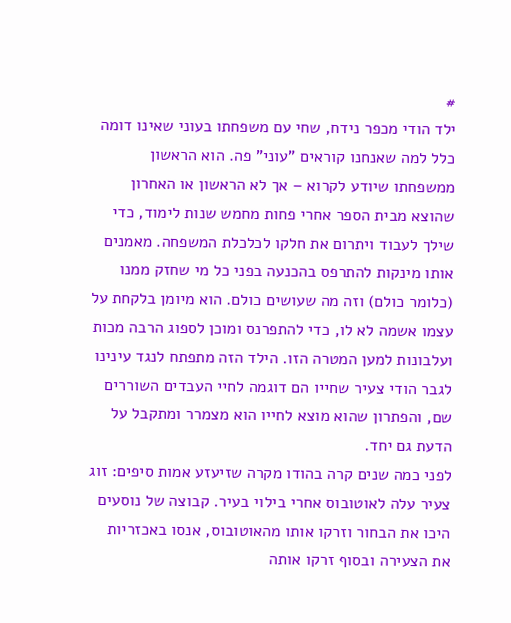#
ילד הודי מכפר נידח, שחי עם משפחתו בעוני שאינו דומה כלל למה שאנחנו קוראים "עוני" פה. הוא הראשון ממשפחתו שיודע לקרוא – אך לא הראשון או האחרון שהוצא מבית הספר אחרי פחות מחמש שנות לימוד, כדי שילך לעבוד ויתרום את חלקו לכלכלת המשפחה. מאמנים אותו מינקות להתרפס בהכנעה בפני כל מי שחזק ממנו (כלומר כולם) וזה מה שעושים כולם. הוא מיומן בלקחת על עצמו אשמה לא לו, כדי להתפרנס ומוכן לספוג הרבה מכות ועלבונות למען המטרה הזו. הילד הזה מתפתח לנגד עינינו לגבר הודי צעיר שחייו הם דוגמה לחיי העבדים השוררים שם, והפתרון שהוא מוצא לחייו הוא מצמרר ומתקבל על הדעת גם יחד.
לפני כמה שנים קרה בהודו מקרה שזיעזע אמות סיפים: זוג צעיר עלה לאוטובוס אחרי בילוי בעיר. קבוצה של נוסעים היכו את הבחור וזרקו אותו מהאוטובוס, אנסו באכזריות את הצעירה ובסוף זרקו אותה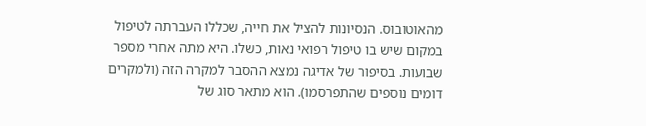מהאוטובוס. הנסיונות להציל את חייה, שכללו העברתה לטיפול במקום שיש בו טיפול רפואי נאות, כשלו. היא מתה אחרי מספר שבועות. בסיפור של אדיגה נמצא ההסבר למקרה הזה (ולמקרים דומים נוספים שהתפרסמו). הוא מתאר סוג של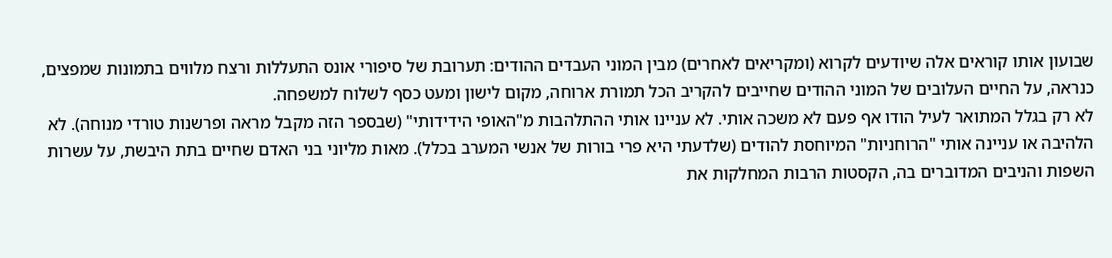שבועון אותו קוראים אלה שיודעים לקרוא (ומקריאים לאחרים) מבין המוני העבדים ההודים: תערובת של סיפורי אונס התעללות ורצח מלווים בתמונות שמפצים, כנראה, על החיים העלובים של המוני ההודים שחייבים להקריב הכל תמורת ארוחה, מקום לישון ומעט כסף לשלוח למשפחה.
לא רק בגלל המתואר לעיל הודו אף פעם לא משכה אותי. לא עניינו אותי ההתלהבות מ"האופי הידידותי" (שבספר הזה מקבל מראה ופרשנות טורדי מנוחה). לא הלהיבה או עניינה אותי "הרוחניות" המיוחסת להודים (שלדעתי היא פרי בורות של אנשי המערב בכלל). מאות מליוני בני האדם שחיים בתת היבשת, על עשרות השפות והניבים המדוברים בה, הקסטות הרבות המחלקות את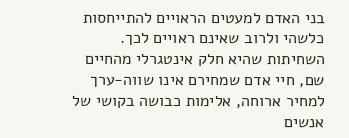בני האדם למעטים הראויים להתייחסות כלשהי ולרוב שאינם ראויים לכך. השחיתות שהיא חלק אינטגרלי מהחיים שם, חיי אדם שמחירם אינו שווה-ערך למחיר ארוחה, אלימות כבושה בקושי של אנשים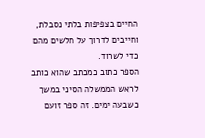החיים בצפיפות בלתי נסבלת, וחייבים לדרוך על חלשים מהם כדי לשרוד.
הספר כתוב כמכתב שהוא כותב לראש הממשלה הסיני במשך כשבעה ימים. זה ספר זועם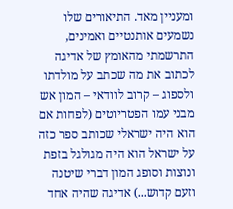ומעניין מאד. התיאורים שלו נשמעים אותנטיים ואמינים, התרשמתי מהאומץ של אדיגה לכתוב את מה שכתב על מולדתו ולספוג – קרוב לוודאי – המון אש מבני עמו הפטריוטים (לפחות אם הוא היה ישראלי שכותב ספר כזה על ישראל הוא היה מגולגל בזפת ונוצות וסופג המון דברי שיטנה וזעם קדוש...) אדיגה שהיה אחד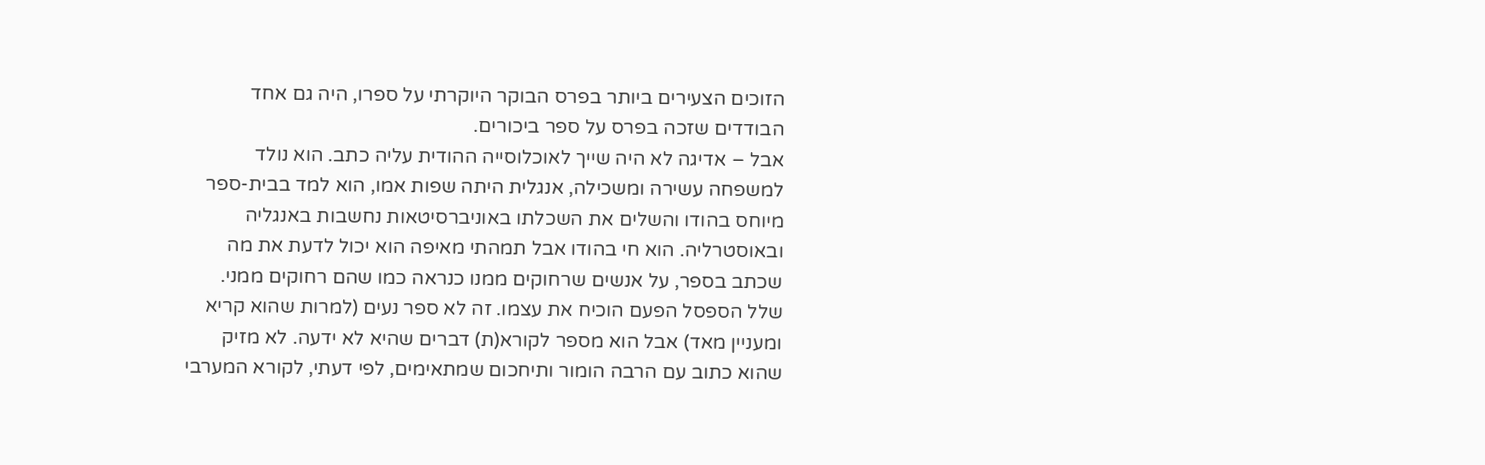הזוכים הצעירים ביותר בפרס הבוקר היוקרתי על ספרו, היה גם אחד הבודדים שזכה בפרס על ספר ביכורים.
אבל – אדיגה לא היה שייך לאוכלוסייה ההודית עליה כתב. הוא נולד למשפחה עשירה ומשכילה, אנגלית היתה שפות אמו, הוא למד בבית-ספר מיוחס בהודו והשלים את השכלתו באוניברסיטאות נחשבות באנגליה ובאוסטרליה. הוא חי בהודו אבל תמהתי מאיפה הוא יכול לדעת את מה שכתב בספר, על אנשים שרחוקים ממנו כנראה כמו שהם רחוקים ממני.
שלל הספסל הפעם הוכיח את עצמו. זה לא ספר נעים (למרות שהוא קריא ומעניין מאד) אבל הוא מספר לקורא(ת) דברים שהיא לא ידעה. לא מזיק שהוא כתוב עם הרבה הומור ותיחכום שמתאימים, לפי דעתי, לקורא המערבי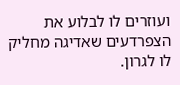ועוזרים לו לבלוע את הצפרדעים שאדיגה מחליק לו לגרון.